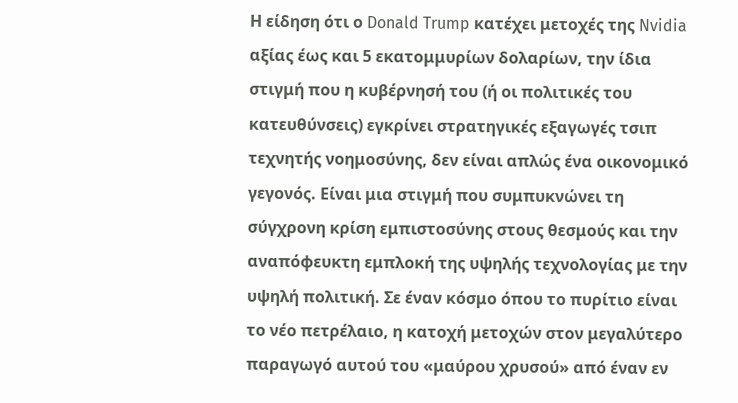Η είδηση ότι ο Donald Trump κατέχει μετοχές της Nvidia αξίας έως και 5 εκατομμυρίων δολαρίων, την ίδια στιγμή που η κυβέρνησή του (ή οι πολιτικές του κατευθύνσεις) εγκρίνει στρατηγικές εξαγωγές τσιπ τεχνητής νοημοσύνης, δεν είναι απλώς ένα οικονομικό γεγονός. Είναι μια στιγμή που συμπυκνώνει τη σύγχρονη κρίση εμπιστοσύνης στους θεσμούς και την αναπόφευκτη εμπλοκή της υψηλής τεχνολογίας με την υψηλή πολιτική. Σε έναν κόσμο όπου το πυρίτιο είναι το νέο πετρέλαιο, η κατοχή μετοχών στον μεγαλύτερο παραγωγό αυτού του «μαύρου χρυσού» από έναν εν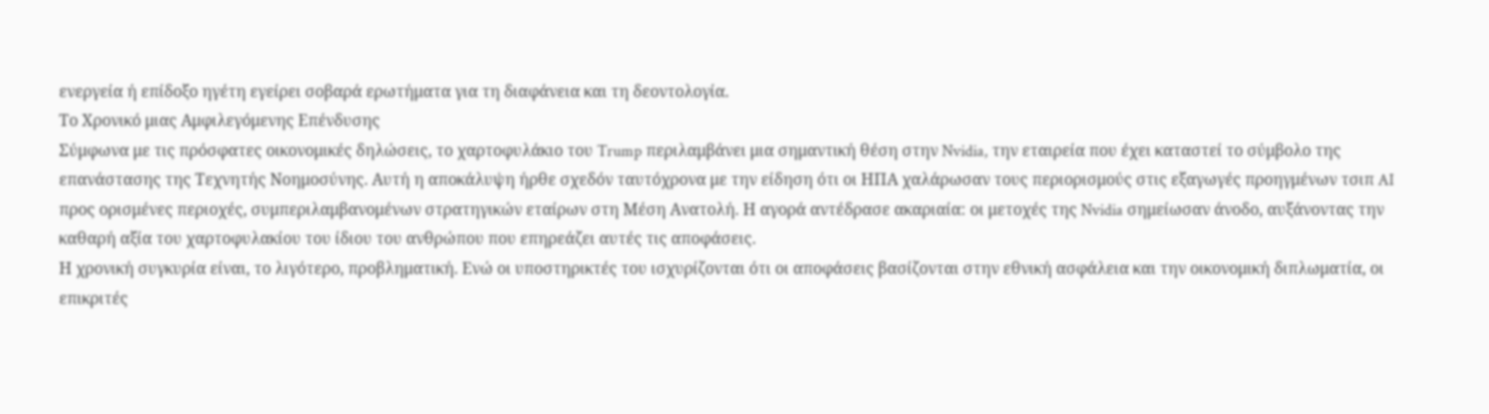ενεργεία ή επίδοξο ηγέτη εγείρει σοβαρά ερωτήματα για τη διαφάνεια και τη δεοντολογία.
Το Χρονικό μιας Αμφιλεγόμενης Επένδυσης
Σύμφωνα με τις πρόσφατες οικονομικές δηλώσεις, το χαρτοφυλάκιο του Trump περιλαμβάνει μια σημαντική θέση στην Nvidia, την εταιρεία που έχει καταστεί το σύμβολο της επανάστασης της Τεχνητής Νοημοσύνης. Αυτή η αποκάλυψη ήρθε σχεδόν ταυτόχρονα με την είδηση ότι οι ΗΠΑ χαλάρωσαν τους περιορισμούς στις εξαγωγές προηγμένων τσιπ AI προς ορισμένες περιοχές, συμπεριλαμβανομένων στρατηγικών εταίρων στη Μέση Ανατολή. Η αγορά αντέδρασε ακαριαία: οι μετοχές της Nvidia σημείωσαν άνοδο, αυξάνοντας την καθαρή αξία του χαρτοφυλακίου του ίδιου του ανθρώπου που επηρεάζει αυτές τις αποφάσεις.
Η χρονική συγκυρία είναι, το λιγότερο, προβληματική. Ενώ οι υποστηρικτές του ισχυρίζονται ότι οι αποφάσεις βασίζονται στην εθνική ασφάλεια και την οικονομική διπλωματία, οι επικριτές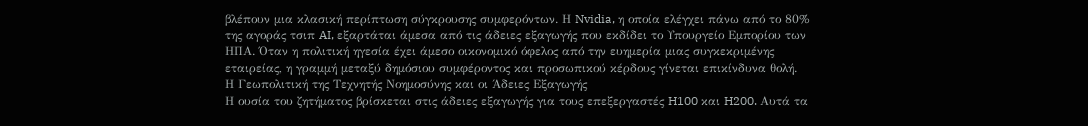βλέπουν μια κλασική περίπτωση σύγκρουσης συμφερόντων. Η Nvidia, η οποία ελέγχει πάνω από το 80% της αγοράς τσιπ AI, εξαρτάται άμεσα από τις άδειες εξαγωγής που εκδίδει το Υπουργείο Εμπορίου των ΗΠΑ. Όταν η πολιτική ηγεσία έχει άμεσο οικονομικό όφελος από την ευημερία μιας συγκεκριμένης εταιρείας, η γραμμή μεταξύ δημόσιου συμφέροντος και προσωπικού κέρδους γίνεται επικίνδυνα θολή.
Η Γεωπολιτική της Τεχνητής Νοημοσύνης και οι Άδειες Εξαγωγής
Η ουσία του ζητήματος βρίσκεται στις άδειες εξαγωγής για τους επεξεργαστές H100 και H200. Αυτά τα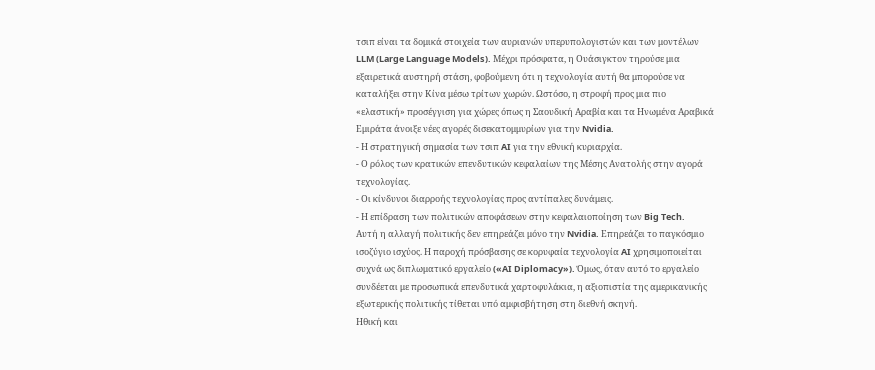τσιπ είναι τα δομικά στοιχεία των αυριανών υπερυπολογιστών και των μοντέλων LLM (Large Language Models). Μέχρι πρόσφατα, η Ουάσιγκτον τηρούσε μια εξαιρετικά αυστηρή στάση, φοβούμενη ότι η τεχνολογία αυτή θα μπορούσε να καταλήξει στην Κίνα μέσω τρίτων χωρών. Ωστόσο, η στροφή προς μια πιο «ελαστική» προσέγγιση για χώρες όπως η Σαουδική Αραβία και τα Ηνωμένα Αραβικά Εμιράτα άνοιξε νέες αγορές δισεκατομμυρίων για την Nvidia.
- Η στρατηγική σημασία των τσιπ AI για την εθνική κυριαρχία.
- Ο ρόλος των κρατικών επενδυτικών κεφαλαίων της Μέσης Ανατολής στην αγορά τεχνολογίας.
- Οι κίνδυνοι διαρροής τεχνολογίας προς αντίπαλες δυνάμεις.
- Η επίδραση των πολιτικών αποφάσεων στην κεφαλαιοποίηση των Big Tech.
Αυτή η αλλαγή πολιτικής δεν επηρεάζει μόνο την Nvidia. Επηρεάζει το παγκόσμιο ισοζύγιο ισχύος. Η παροχή πρόσβασης σε κορυφαία τεχνολογία AI χρησιμοποιείται συχνά ως διπλωματικό εργαλείο («AI Diplomacy»). Όμως, όταν αυτό το εργαλείο συνδέεται με προσωπικά επενδυτικά χαρτοφυλάκια, η αξιοπιστία της αμερικανικής εξωτερικής πολιτικής τίθεται υπό αμφισβήτηση στη διεθνή σκηνή.
Ηθική και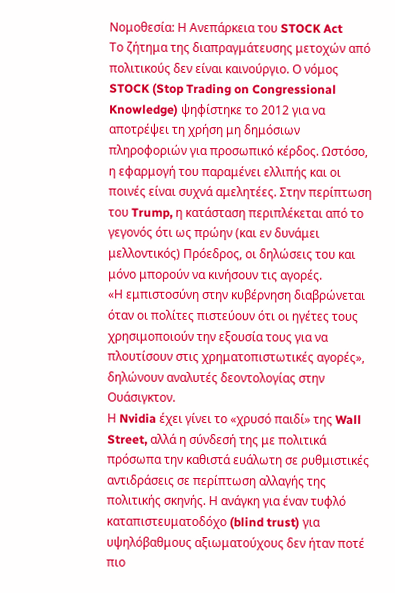Νομοθεσία: Η Ανεπάρκεια του STOCK Act
Το ζήτημα της διαπραγμάτευσης μετοχών από πολιτικούς δεν είναι καινούργιο. Ο νόμος STOCK (Stop Trading on Congressional Knowledge) ψηφίστηκε το 2012 για να αποτρέψει τη χρήση μη δημόσιων πληροφοριών για προσωπικό κέρδος. Ωστόσο, η εφαρμογή του παραμένει ελλιπής και οι ποινές είναι συχνά αμελητέες. Στην περίπτωση του Trump, η κατάσταση περιπλέκεται από το γεγονός ότι ως πρώην (και εν δυνάμει μελλοντικός) Πρόεδρος, οι δηλώσεις του και μόνο μπορούν να κινήσουν τις αγορές.
«Η εμπιστοσύνη στην κυβέρνηση διαβρώνεται όταν οι πολίτες πιστεύουν ότι οι ηγέτες τους χρησιμοποιούν την εξουσία τους για να πλουτίσουν στις χρηματοπιστωτικές αγορές», δηλώνουν αναλυτές δεοντολογίας στην Ουάσιγκτον.
Η Nvidia έχει γίνει το «χρυσό παιδί» της Wall Street, αλλά η σύνδεσή της με πολιτικά πρόσωπα την καθιστά ευάλωτη σε ρυθμιστικές αντιδράσεις σε περίπτωση αλλαγής της πολιτικής σκηνής. Η ανάγκη για έναν τυφλό καταπιστευματοδόχο (blind trust) για υψηλόβαθμους αξιωματούχους δεν ήταν ποτέ πιο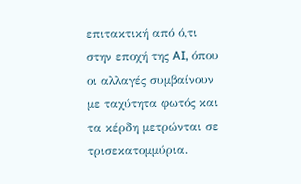επιτακτική από ό,τι στην εποχή της AI, όπου οι αλλαγές συμβαίνουν με ταχύτητα φωτός και τα κέρδη μετρώνται σε τρισεκατομμύρια.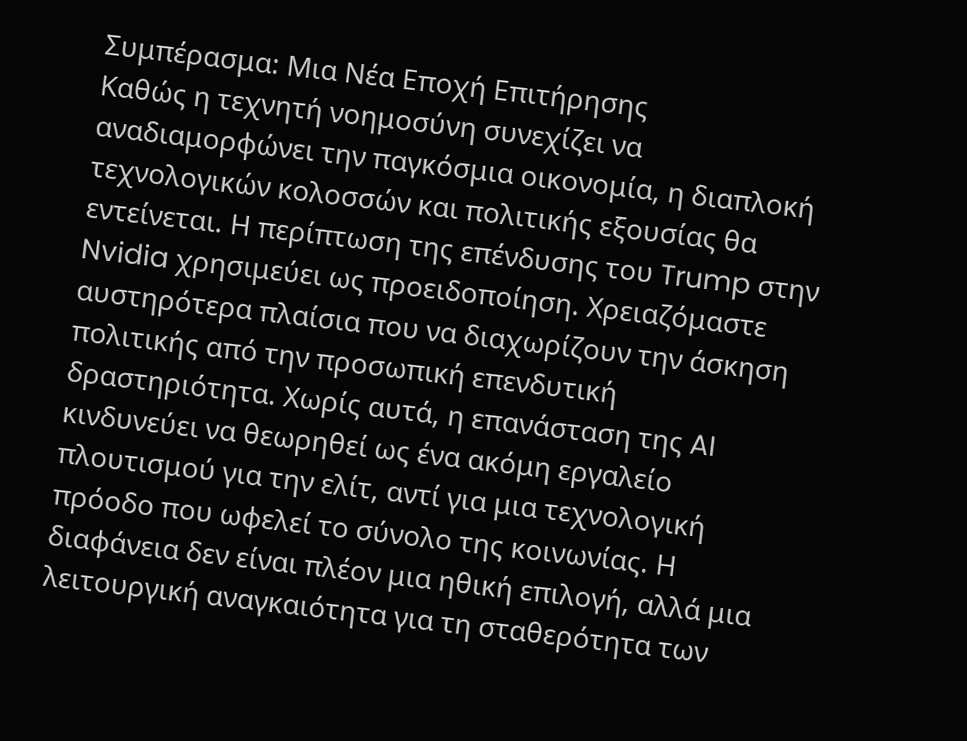Συμπέρασμα: Μια Νέα Εποχή Επιτήρησης
Καθώς η τεχνητή νοημοσύνη συνεχίζει να αναδιαμορφώνει την παγκόσμια οικονομία, η διαπλοκή τεχνολογικών κολοσσών και πολιτικής εξουσίας θα εντείνεται. Η περίπτωση της επένδυσης του Trump στην Nvidia χρησιμεύει ως προειδοποίηση. Χρειαζόμαστε αυστηρότερα πλαίσια που να διαχωρίζουν την άσκηση πολιτικής από την προσωπική επενδυτική δραστηριότητα. Χωρίς αυτά, η επανάσταση της AI κινδυνεύει να θεωρηθεί ως ένα ακόμη εργαλείο πλουτισμού για την ελίτ, αντί για μια τεχνολογική πρόοδο που ωφελεί το σύνολο της κοινωνίας. Η διαφάνεια δεν είναι πλέον μια ηθική επιλογή, αλλά μια λειτουργική αναγκαιότητα για τη σταθερότητα των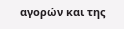αγορών και της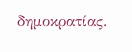δημοκρατίας.